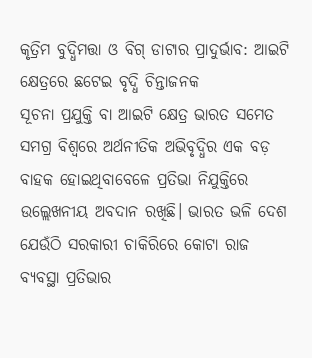କୃତ୍ରିମ ବୁଦ୍ଧିମତ୍ତା ଓ ବିଗ୍ ଡାଟାର ପ୍ରାଦୁର୍ଭାବ: ଆଇଟି କ୍ଷେତ୍ରରେ ଛଟେଇ ବୃଦ୍ଧି ଚିନ୍ତାଜନକ
ସୂଚନା ପ୍ରଯୁକ୍ତି ବା ଆଇଟି କ୍ଷେତ୍ର ଭାରତ ସମେତ ସମଗ୍ର ବିଶ୍ୱରେ ଅର୍ଥନୀତିକ ଅଭିବୃଦ୍ଧିର ଏକ ବଡ଼ ବାହକ ହୋଇଥିବାବେଳେ ପ୍ରତିଭା ନିଯୁକ୍ତିରେ ଉଲ୍ଲେଖନୀୟ ଅବଦାନ ରଖିଛି। ଭାରତ ଭଳି ଦେଶ ଯେଉଁଠି ସରକାରୀ ଚାକିରିରେ କୋଟା ରାଜ ବ୍ୟବସ୍ଥା ପ୍ରତିଭାର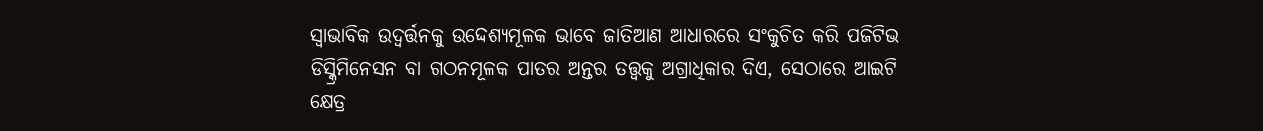ସ୍ୱାଭାବିକ ଉଦ୍ବର୍ତ୍ତନକୁ ଉଦ୍ଦେଶ୍ୟମୂଳକ ଭାବେ ଜାତିଆଣ ଆଧାରରେ ସଂକୁଚିତ କରି ପଜିଟିଭ ଡିସ୍କ୍ରିମିନେସନ ବା ଗଠନମୂଳକ ପାତର ଅନ୍ତର ତତ୍ତ୍ୱକୁ ଅଗ୍ରାଧିକାର ଦିଏ, ସେଠାରେ ଆଇଟି କ୍ଷେତ୍ର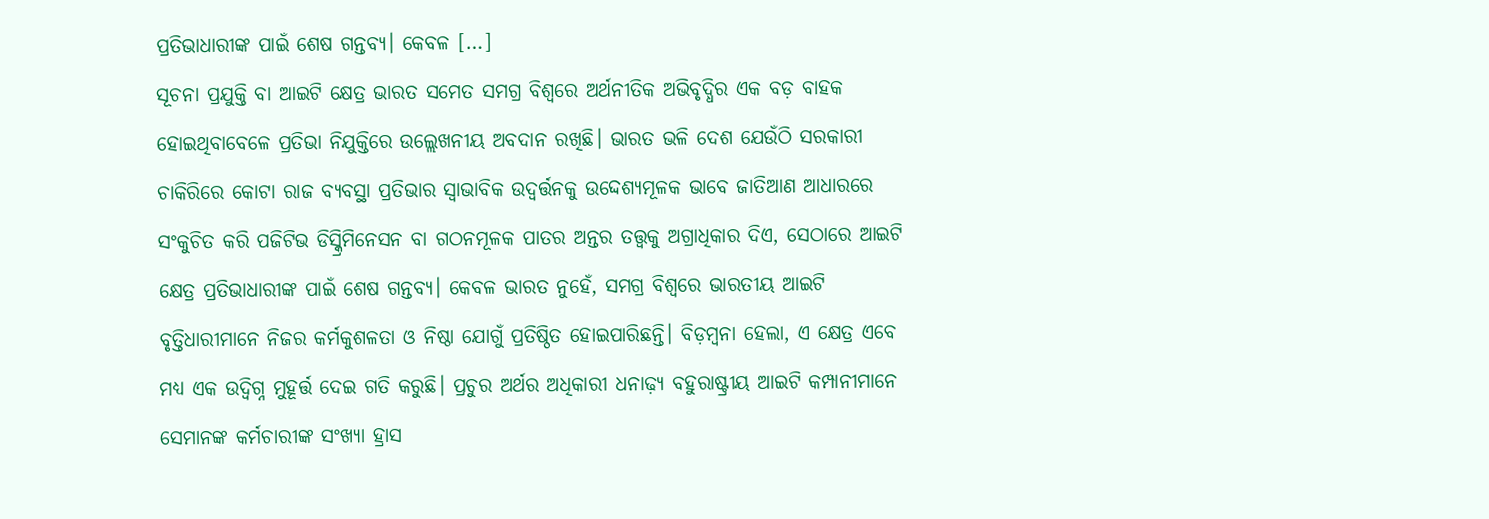ପ୍ରତିଭାଧାରୀଙ୍କ ପାଇଁ ଶେଷ ଗନ୍ତବ୍ୟ। କେବଳ […]
ସୂଚନା ପ୍ରଯୁକ୍ତି ବା ଆଇଟି କ୍ଷେତ୍ର ଭାରତ ସମେତ ସମଗ୍ର ବିଶ୍ୱରେ ଅର୍ଥନୀତିକ ଅଭିବୃଦ୍ଧିର ଏକ ବଡ଼ ବାହକ ହୋଇଥିବାବେଳେ ପ୍ରତିଭା ନିଯୁକ୍ତିରେ ଉଲ୍ଲେଖନୀୟ ଅବଦାନ ରଖିଛି। ଭାରତ ଭଳି ଦେଶ ଯେଉଁଠି ସରକାରୀ ଚାକିରିରେ କୋଟା ରାଜ ବ୍ୟବସ୍ଥା ପ୍ରତିଭାର ସ୍ୱାଭାବିକ ଉଦ୍ବର୍ତ୍ତନକୁ ଉଦ୍ଦେଶ୍ୟମୂଳକ ଭାବେ ଜାତିଆଣ ଆଧାରରେ ସଂକୁଚିତ କରି ପଜିଟିଭ ଡିସ୍କ୍ରିମିନେସନ ବା ଗଠନମୂଳକ ପାତର ଅନ୍ତର ତତ୍ତ୍ୱକୁ ଅଗ୍ରାଧିକାର ଦିଏ, ସେଠାରେ ଆଇଟି କ୍ଷେତ୍ର ପ୍ରତିଭାଧାରୀଙ୍କ ପାଇଁ ଶେଷ ଗନ୍ତବ୍ୟ। କେବଳ ଭାରତ ନୁହେଁ, ସମଗ୍ର ବିଶ୍ୱରେ ଭାରତୀୟ ଆଇଟି ବୃତ୍ତିଧାରୀମାନେ ନିଜର କର୍ମକୁଶଳତା ଓ ନିଷ୍ଠା ଯୋଗୁଁ ପ୍ରତିଷ୍ଠିତ ହୋଇପାରିଛନ୍ତି। ବିଡ଼ମ୍ବନା ହେଲା, ଏ କ୍ଷେତ୍ର ଏବେ ମଧ୍ୟ ଏକ ଉଦ୍ବିଗ୍ନ ମୁହୂର୍ତ୍ତ ଦେଇ ଗତି କରୁଛି। ପ୍ରଚୁର ଅର୍ଥର ଅଧିକାରୀ ଧନାଢ଼୍ୟ ବହୁରାଷ୍ଟ୍ରୀୟ ଆଇଟି କମ୍ପାନୀମାନେ ସେମାନଙ୍କ କର୍ମଚାରୀଙ୍କ ସଂଖ୍ୟା ହ୍ରାସ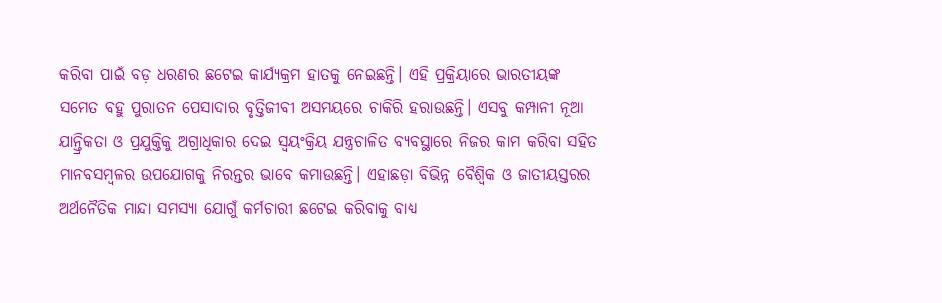କରିବା ପାଇଁ ବଡ଼ ଧରଣର ଛଟେଇ କାର୍ଯ୍ୟକ୍ରମ ହାତକୁ ନେଇଛନ୍ତି। ଏହି ପ୍ରକ୍ରିୟାରେ ଭାରତୀୟଙ୍କ ସମେତ ବହୁ ପୁରାତନ ପେସାଦାର ବୃତ୍ତିଜୀବୀ ଅସମୟରେ ଚାକିରି ହରାଉଛନ୍ତି। ଏସବୁ କମ୍ପାନୀ ନୂଆ ଯାନ୍ତ୍ରିକତା ଓ ପ୍ରଯୁକ୍ତିକୁ ଅଗ୍ରାଧିକାର ଦେଇ ସ୍ୱୟଂକ୍ରିୟ ଯନ୍ତ୍ରଚାଳିତ ବ୍ୟବସ୍ଥାରେ ନିଜର କାମ କରିବା ସହିତ ମାନବସମ୍ବଳର ଉପଯୋଗକୁ ନିରନ୍ତର ଭାବେ କମାଉଛନ୍ତି। ଏହାଛଡ଼ା ବିଭିନ୍ନ ବୈଶ୍ୱିକ ଓ ଜାତୀୟସ୍ତରର ଅର୍ଥନୈତିକ ମାନ୍ଦା ସମସ୍ୟା ଯୋଗୁଁ କର୍ମଚାରୀ ଛଟେଇ କରିବାକୁ ବାଧ୍ୟ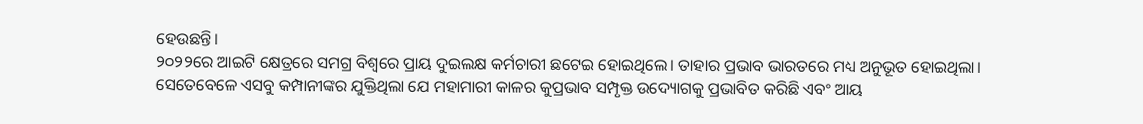ହେଉଛନ୍ତି।
୨୦୨୨ରେ ଆଇଟି କ୍ଷେତ୍ରରେ ସମଗ୍ର ବିଶ୍ୱରେ ପ୍ରାୟ ଦୁଇଲକ୍ଷ କର୍ମଚାରୀ ଛଟେଇ ହୋଇଥିଲେ। ତାହାର ପ୍ରଭାବ ଭାରତରେ ମଧ୍ୟ ଅନୁଭୂତ ହୋଇଥିଲା। ସେତେବେଳେ ଏସବୁ କମ୍ପାନୀଙ୍କର ଯୁକ୍ତିଥିଲା ଯେ ମହାମାରୀ କାଳର କୁପ୍ରଭାବ ସମ୍ପୃକ୍ତ ଉଦ୍ୟୋଗକୁ ପ୍ରଭାବିତ କରିଛି ଏବଂ ଆୟ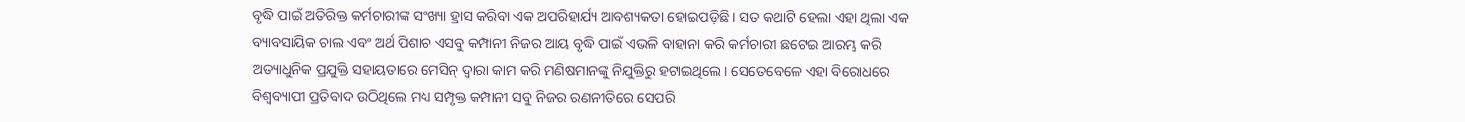ବୃଦ୍ଧି ପାଇଁ ଅତିରିକ୍ତ କର୍ମଚାରୀଙ୍କ ସଂଖ୍ୟା ହ୍ରାସ କରିବା ଏକ ଅପରିହାର୍ଯ୍ୟ ଆବଶ୍ୟକତା ହୋଇପଡ଼ିଛି। ସତ କଥାଟି ହେଲା ଏହା ଥିଲା ଏକ ବ୍ୟାବସାୟିକ ଚାଲ ଏବଂ ଅର୍ଥ ପିଶାଚ ଏସବୁ କମ୍ପାନୀ ନିଜର ଆୟ ବୃଦ୍ଧି ପାଇଁ ଏଭଳି ବାହାନା କରି କର୍ମଚାରୀ ଛଟେଇ ଆରମ୍ଭ କରି ଅତ୍ୟାଧୁନିକ ପ୍ରଯୁକ୍ତି ସହାୟତାରେ ମେସିନ୍ ଦ୍ୱାରା କାମ କରି ମଣିଷମାନଙ୍କୁ ନିଯୁକ୍ତିରୁ ହଟାଇଥିଲେ। ସେତେବେଳେ ଏହା ବିରୋଧରେ ବିଶ୍ୱବ୍ୟାପୀ ପ୍ରତିବାଦ ଉଠିଥିଲେ ମଧ୍ୟ ସମ୍ପୃକ୍ତ କମ୍ପାନୀ ସବୁ ନିଜର ରଣନୀତିରେ ସେପରି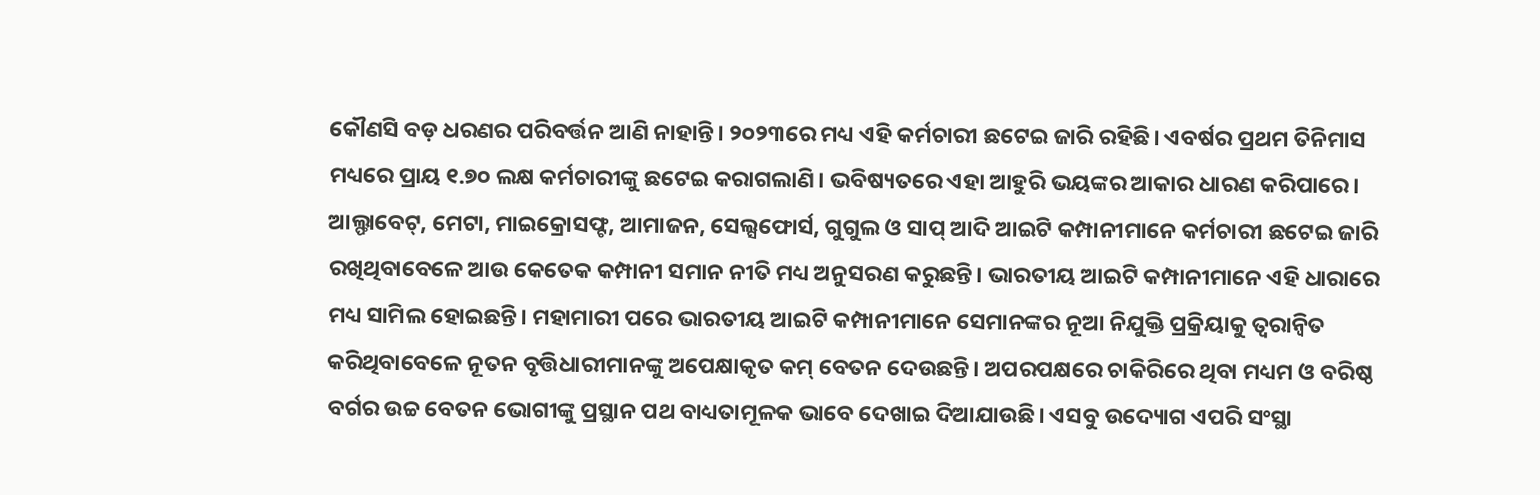କୌଣସି ବଡ଼ ଧରଣର ପରିବର୍ତ୍ତନ ଆଣି ନାହାନ୍ତି। ୨୦୨୩ରେ ମଧ୍ୟ ଏହି କର୍ମଚାରୀ ଛଟେଇ ଜାରି ରହିଛି। ଏବର୍ଷର ପ୍ରଥମ ତିନିମାସ ମଧ୍ୟରେ ପ୍ରାୟ ୧.୭୦ ଲକ୍ଷ କର୍ମଚାରୀଙ୍କୁ ଛଟେଇ କରାଗଲାଣି। ଭବିଷ୍ୟତରେ ଏହା ଆହୁରି ଭୟଙ୍କର ଆକାର ଧାରଣ କରିପାରେ। ଆଲ୍ଫାବେଟ୍, ମେଟା, ମାଇକ୍ରୋସଫ୍ଟ, ଆମାଜନ, ସେଲ୍ସଫୋର୍ସ, ଗୁଗୁଲ ଓ ସାପ୍ ଆଦି ଆଇଟି କମ୍ପାନୀମାନେ କର୍ମଚାରୀ ଛଟେଇ ଜାରି ରଖିଥିବାବେଳେ ଆଉ କେତେକ କମ୍ପାନୀ ସମାନ ନୀତି ମଧ୍ୟ ଅନୁସରଣ କରୁଛନ୍ତି। ଭାରତୀୟ ଆଇଟି କମ୍ପାନୀମାନେ ଏହି ଧାରାରେ ମଧ୍ୟ ସାମିଲ ହୋଇଛନ୍ତି। ମହାମାରୀ ପରେ ଭାରତୀୟ ଆଇଟି କମ୍ପାନୀମାନେ ସେମାନଙ୍କର ନୂଆ ନିଯୁକ୍ତି ପ୍ରକ୍ରିୟାକୁ ତ୍ୱରାନ୍ୱିତ କରିଥିବାବେଳେ ନୂତନ ବୃତ୍ତିଧାରୀମାନଙ୍କୁ ଅପେକ୍ଷାକୃତ କମ୍ ବେତନ ଦେଉଛନ୍ତି। ଅପରପକ୍ଷରେ ଚାକିରିରେ ଥିବା ମଧ୍ୟମ ଓ ବରିଷ୍ଠ ବର୍ଗର ଉଚ୍ଚ ବେତନ ଭୋଗୀଙ୍କୁ ପ୍ରସ୍ଥାନ ପଥ ବାଧ୍ୟତାମୂଳକ ଭାବେ ଦେଖାଇ ଦିଆଯାଉଛି। ଏସବୁ ଉଦ୍ୟୋଗ ଏପରି ସଂସ୍ଥା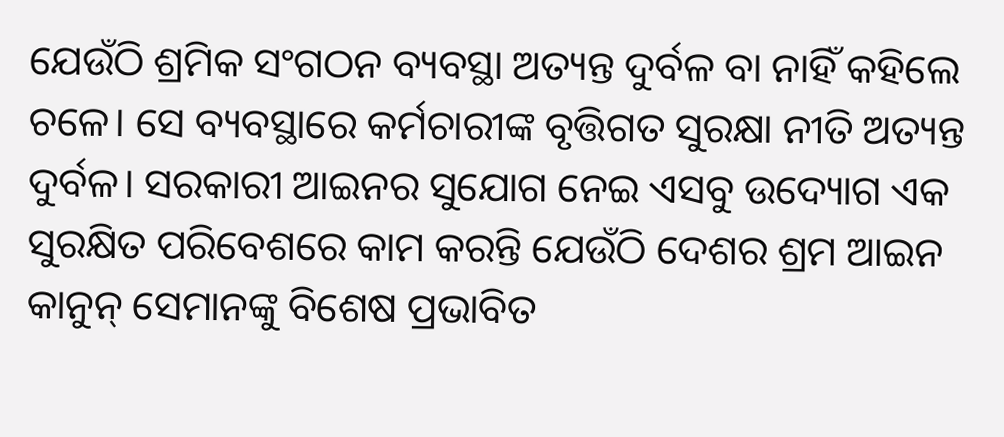ଯେଉଁଠି ଶ୍ରମିକ ସଂଗଠନ ବ୍ୟବସ୍ଥା ଅତ୍ୟନ୍ତ ଦୁର୍ବଳ ବା ନାହିଁ କହିଲେ ଚଳେ। ସେ ବ୍ୟବସ୍ଥାରେ କର୍ମଚାରୀଙ୍କ ବୃତ୍ତିଗତ ସୁରକ୍ଷା ନୀତି ଅତ୍ୟନ୍ତ ଦୁର୍ବଳ। ସରକାରୀ ଆଇନର ସୁଯୋଗ ନେଇ ଏସବୁ ଉଦ୍ୟୋଗ ଏକ ସୁରକ୍ଷିତ ପରିବେଶରେ କାମ କରନ୍ତି ଯେଉଁଠି ଦେଶର ଶ୍ରମ ଆଇନ କାନୁନ୍ ସେମାନଙ୍କୁ ବିଶେଷ ପ୍ରଭାବିତ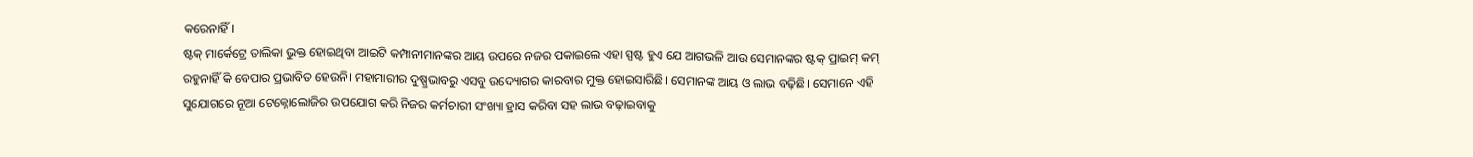କରେନାହିଁ।
ଷ୍ଟକ୍ ମାର୍କେଟ୍ରେ ତାଲିକା ଭୁକ୍ତ ହୋଇଥିବା ଆଇଟି କମ୍ପାନୀମାନଙ୍କର ଆୟ ଉପରେ ନଜର ପକାଇଲେ ଏହା ସ୍ପଷ୍ଟ ହୁଏ ଯେ ଆଗଭଳି ଆଉ ସେମାନଙ୍କର ଷ୍ଟକ୍ ପ୍ରାଇମ୍ କମ୍ ରହୁନାହିଁ କି ବେପାର ପ୍ରଭାବିତ ହେଉନି। ମହାମାରୀର ଦୁଷ୍ପ୍ରଭାବରୁ ଏସବୁ ଉଦ୍ୟୋଗର କାରବାର ମୁକ୍ତ ହୋଇସାରିଛି। ସେମାନଙ୍କ ଆୟ ଓ ଲାଭ ବଢ଼ିଛି। ସେମାନେ ଏହି ସୁଯୋଗରେ ନୂଆ ଟେକ୍ନୋଲୋଜିର ଉପଯୋଗ କରି ନିଜର କର୍ମଚାରୀ ସଂଖ୍ୟା ହ୍ରାସ କରିବା ସହ ଲାଭ ବଢ଼ାଇବାକୁ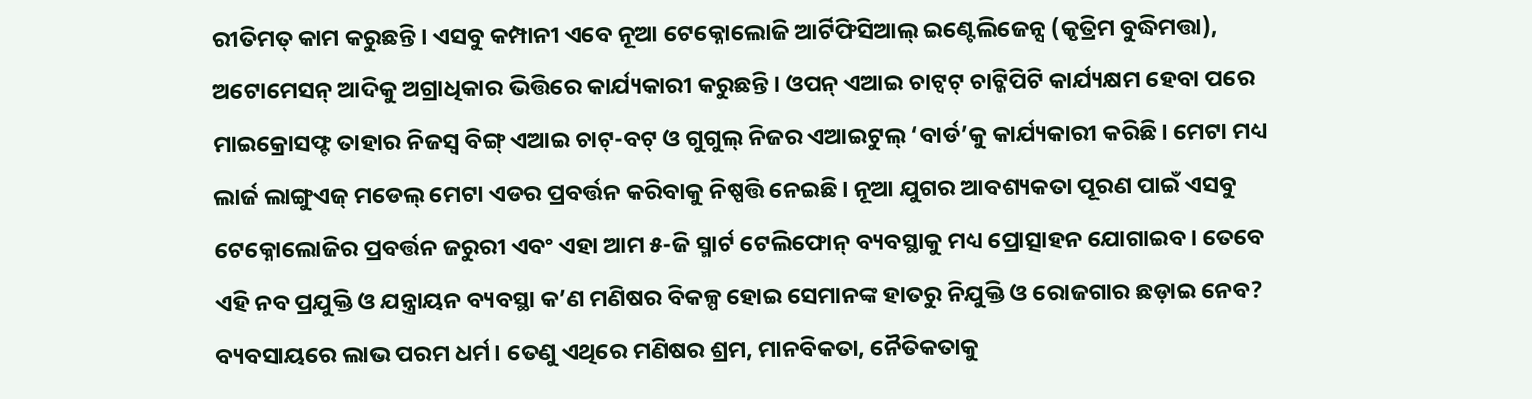ରୀତିମତ୍ କାମ କରୁଛନ୍ତି। ଏସବୁ କମ୍ପାନୀ ଏବେ ନୂଆ ଟେକ୍ନୋଲୋଜି ଆର୍ଟିଫିସିଆଲ୍ ଇଣ୍ଟେଲିଜେନ୍ସ (କୃତ୍ରିମ ବୁଦ୍ଧିମତ୍ତା), ଅଟୋମେସନ୍ ଆଦିକୁ ଅଗ୍ରାଧିକାର ଭିତ୍ତିରେ କାର୍ଯ୍ୟକାରୀ କରୁଛନ୍ତି। ଓପନ୍ ଏଆଇ ଚାଟ୍ବଟ୍ ଚାଟ୍ଜିପିଟି କାର୍ଯ୍ୟକ୍ଷମ ହେବା ପରେ ମାଇକ୍ରୋସଫ୍ଟ ତାହାର ନିଜସ୍ୱ ବିଙ୍ଗ୍ ଏଆଇ ଚାଟ୍-ବଟ୍ ଓ ଗୁଗୁଲ୍ ନିଜର ଏଆଇଟୁଲ୍ ‘ବାର୍ଡ’କୁ କାର୍ଯ୍ୟକାରୀ କରିଛି। ମେଟା ମଧ୍ୟ ଲାର୍ଜ ଲାଙ୍ଗୁଏଜ୍ ମଡେଲ୍ ମେଟା ଏଡର ପ୍ରବର୍ତ୍ତନ କରିବାକୁ ନିଷ୍ପତ୍ତି ନେଇଛି। ନୂଆ ଯୁଗର ଆବଶ୍ୟକତା ପୂରଣ ପାଇଁ ଏସବୁ ଟେକ୍ନୋଲୋଜିର ପ୍ରବର୍ତ୍ତନ ଜରୁରୀ ଏବଂ ଏହା ଆମ ୫-ଜି ସ୍ମାର୍ଟ ଟେଲିଫୋନ୍ ବ୍ୟବସ୍ଥାକୁ ମଧ୍ୟ ପ୍ରୋତ୍ସାହନ ଯୋଗାଇବ। ତେବେ ଏହି ନବ ପ୍ରଯୁକ୍ତି ଓ ଯନ୍ତ୍ରାୟନ ବ୍ୟବସ୍ଥା କ’ଣ ମଣିଷର ବିକଳ୍ପ ହୋଇ ସେମାନଙ୍କ ହାତରୁ ନିଯୁକ୍ତି ଓ ରୋଜଗାର ଛଡ଼ାଇ ନେବ? ବ୍ୟବସାୟରେ ଲାଭ ପରମ ଧର୍ମ। ତେଣୁ ଏଥିରେ ମଣିଷର ଶ୍ରମ, ମାନବିକତା, ନୈତିକତାକୁ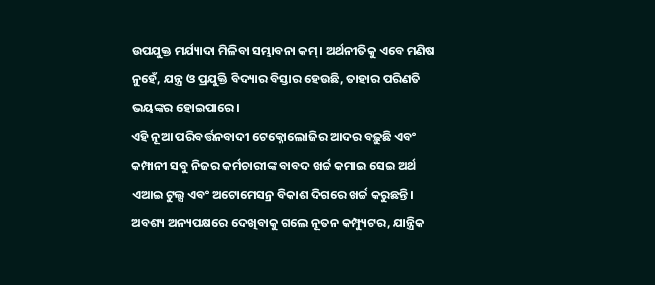ଉପଯୁକ୍ତ ମର୍ଯ୍ୟାଦା ମିଳିବା ସମ୍ଭାବନା କମ୍। ଅର୍ଥନୀତିକୁ ଏବେ ମଣିଷ ନୁହେଁ, ଯନ୍ତ୍ର ଓ ପ୍ରଯୁକ୍ତି ବିଦ୍ୟାର ବିସ୍ତାର ହେଉଛି, ତାହାର ପରିଣତି ଭୟଙ୍କର ହୋଇପାରେ।
ଏହି ନୂଆ ପରିବର୍ତ୍ତନବାଦୀ ଟେକ୍ନୋଲୋଜିର ଆଦର ବଢ଼ୁଛି ଏବଂ କମ୍ପାନୀ ସବୁ ନିଜର କର୍ମଚାରୀଙ୍କ ବାବଦ ଖର୍ଚ୍ଚ କମାଇ ସେଇ ଅର୍ଥ ଏଆଇ ଟୁଲ୍ସ ଏବଂ ଅଟୋମେସନ୍ର ବିକାଶ ଦିଗରେ ଖର୍ଚ୍ଚ କରୁଛନ୍ତି। ଅବଶ୍ୟ ଅନ୍ୟପକ୍ଷରେ ଦେଖିବାକୁ ଗଲେ ନୂତନ କମ୍ପ୍ୟୁଟର, ଯାନ୍ତ୍ରିକ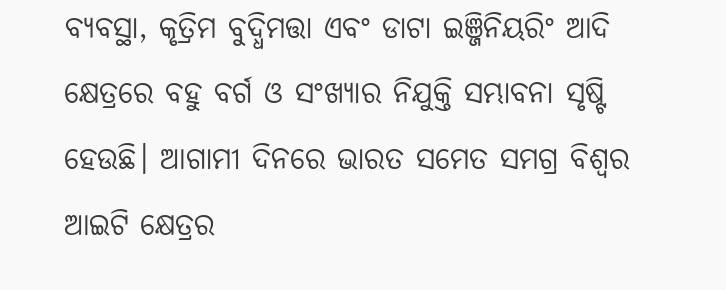ବ୍ୟବସ୍ଥା, କୃତ୍ରିମ ବୁଦ୍ଧିମତ୍ତା ଏବଂ ଡାଟା ଇଞ୍ଜିନିୟରିଂ ଆଦି କ୍ଷେତ୍ରରେ ବହୁ ବର୍ଗ ଓ ସଂଖ୍ୟାର ନିଯୁକ୍ତି ସମ୍ଭାବନା ସୃଷ୍ଟି ହେଉଛି। ଆଗାମୀ ଦିନରେ ଭାରତ ସମେତ ସମଗ୍ର ବିଶ୍ୱର ଆଇଟି କ୍ଷେତ୍ରର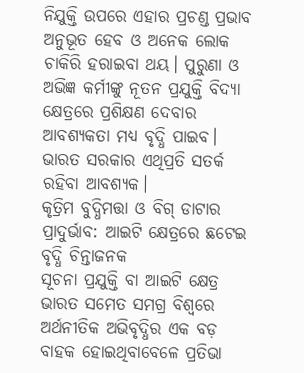ନିଯୁକ୍ତି ଉପରେ ଏହାର ପ୍ରଚଣ୍ଡ ପ୍ରଭାବ ଅନୁଭୂତ ହେବ ଓ ଅନେକ ଲୋକ ଚାକିରି ହରାଇବା ଥୟ। ପୁରୁଣା ଓ ଅଭିଜ୍ଞ କର୍ମୀଙ୍କୁ ନୂତନ ପ୍ରଯୁକ୍ତି ବିଦ୍ୟା କ୍ଷେତ୍ରରେ ପ୍ରଶିକ୍ଷଣ ଦେବାର ଆବଶ୍ୟକତା ମଧ୍ୟ ବୃଦ୍ଧି ପାଇବ। ଭାରତ ସରକାର ଏଥିପ୍ରତି ସତର୍କ ରହିବା ଆବଶ୍ୟକ।
କୃତ୍ରିମ ବୁଦ୍ଧିମତ୍ତା ଓ ବିଗ୍ ଡାଟାର ପ୍ରାଦୁର୍ଭାବ: ଆଇଟି କ୍ଷେତ୍ରରେ ଛଟେଇ ବୃଦ୍ଧି ଚିନ୍ତାଜନକ
ସୂଚନା ପ୍ରଯୁକ୍ତି ବା ଆଇଟି କ୍ଷେତ୍ର ଭାରତ ସମେତ ସମଗ୍ର ବିଶ୍ୱରେ ଅର୍ଥନୀତିକ ଅଭିବୃଦ୍ଧିର ଏକ ବଡ଼ ବାହକ ହୋଇଥିବାବେଳେ ପ୍ରତିଭା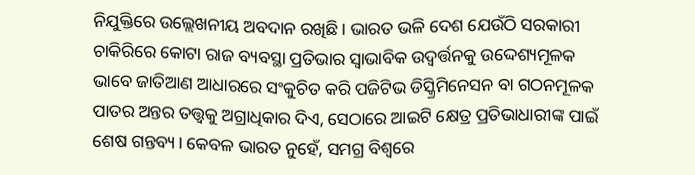ନିଯୁକ୍ତିରେ ଉଲ୍ଲେଖନୀୟ ଅବଦାନ ରଖିଛି। ଭାରତ ଭଳି ଦେଶ ଯେଉଁଠି ସରକାରୀ ଚାକିରିରେ କୋଟା ରାଜ ବ୍ୟବସ୍ଥା ପ୍ରତିଭାର ସ୍ୱାଭାବିକ ଉଦ୍ବର୍ତ୍ତନକୁ ଉଦ୍ଦେଶ୍ୟମୂଳକ ଭାବେ ଜାତିଆଣ ଆଧାରରେ ସଂକୁଚିତ କରି ପଜିଟିଭ ଡିସ୍କ୍ରିମିନେସନ ବା ଗଠନମୂଳକ ପାତର ଅନ୍ତର ତତ୍ତ୍ୱକୁ ଅଗ୍ରାଧିକାର ଦିଏ, ସେଠାରେ ଆଇଟି କ୍ଷେତ୍ର ପ୍ରତିଭାଧାରୀଙ୍କ ପାଇଁ ଶେଷ ଗନ୍ତବ୍ୟ। କେବଳ ଭାରତ ନୁହେଁ, ସମଗ୍ର ବିଶ୍ୱରେ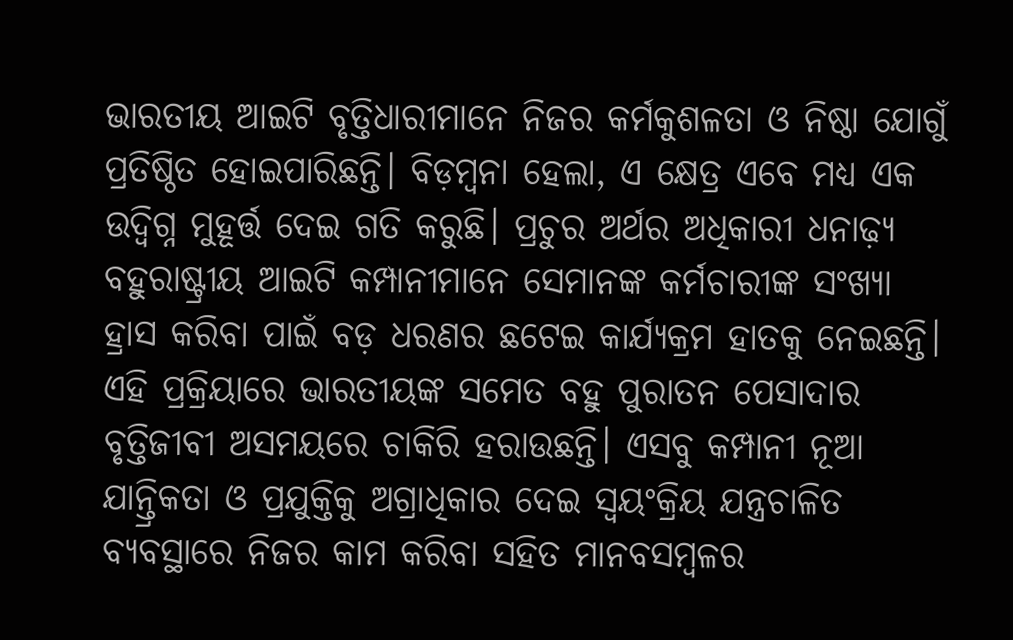ଭାରତୀୟ ଆଇଟି ବୃତ୍ତିଧାରୀମାନେ ନିଜର କର୍ମକୁଶଳତା ଓ ନିଷ୍ଠା ଯୋଗୁଁ ପ୍ରତିଷ୍ଠିତ ହୋଇପାରିଛନ୍ତି। ବିଡ଼ମ୍ବନା ହେଲା, ଏ କ୍ଷେତ୍ର ଏବେ ମଧ୍ୟ ଏକ ଉଦ୍ବିଗ୍ନ ମୁହୂର୍ତ୍ତ ଦେଇ ଗତି କରୁଛି। ପ୍ରଚୁର ଅର୍ଥର ଅଧିକାରୀ ଧନାଢ଼୍ୟ ବହୁରାଷ୍ଟ୍ରୀୟ ଆଇଟି କମ୍ପାନୀମାନେ ସେମାନଙ୍କ କର୍ମଚାରୀଙ୍କ ସଂଖ୍ୟା ହ୍ରାସ କରିବା ପାଇଁ ବଡ଼ ଧରଣର ଛଟେଇ କାର୍ଯ୍ୟକ୍ରମ ହାତକୁ ନେଇଛନ୍ତି। ଏହି ପ୍ରକ୍ରିୟାରେ ଭାରତୀୟଙ୍କ ସମେତ ବହୁ ପୁରାତନ ପେସାଦାର ବୃତ୍ତିଜୀବୀ ଅସମୟରେ ଚାକିରି ହରାଉଛନ୍ତି। ଏସବୁ କମ୍ପାନୀ ନୂଆ ଯାନ୍ତ୍ରିକତା ଓ ପ୍ରଯୁକ୍ତିକୁ ଅଗ୍ରାଧିକାର ଦେଇ ସ୍ୱୟଂକ୍ରିୟ ଯନ୍ତ୍ରଚାଳିତ ବ୍ୟବସ୍ଥାରେ ନିଜର କାମ କରିବା ସହିତ ମାନବସମ୍ବଳର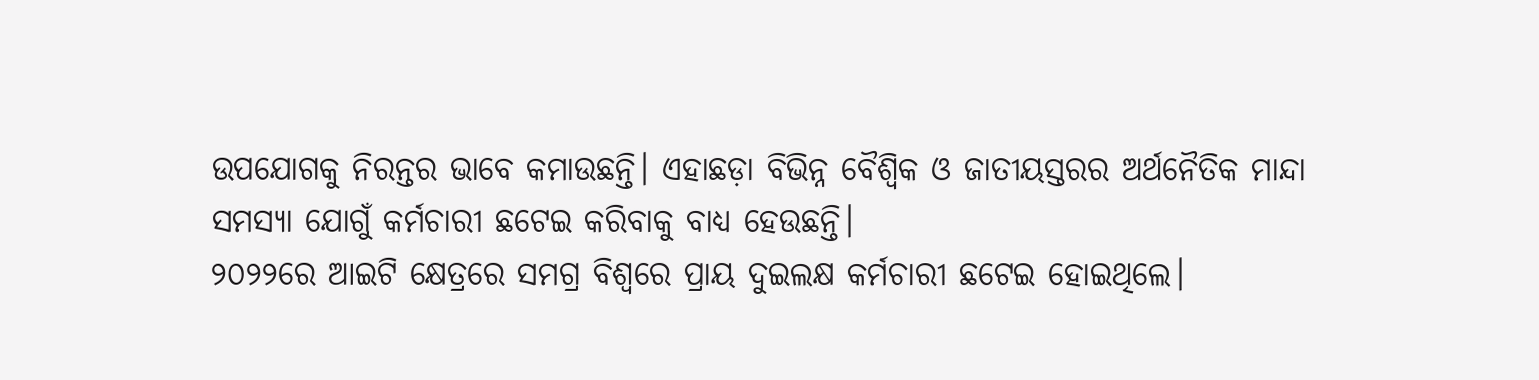ଉପଯୋଗକୁ ନିରନ୍ତର ଭାବେ କମାଉଛନ୍ତି। ଏହାଛଡ଼ା ବିଭିନ୍ନ ବୈଶ୍ୱିକ ଓ ଜାତୀୟସ୍ତରର ଅର୍ଥନୈତିକ ମାନ୍ଦା ସମସ୍ୟା ଯୋଗୁଁ କର୍ମଚାରୀ ଛଟେଇ କରିବାକୁ ବାଧ୍ୟ ହେଉଛନ୍ତି।
୨୦୨୨ରେ ଆଇଟି କ୍ଷେତ୍ରରେ ସମଗ୍ର ବିଶ୍ୱରେ ପ୍ରାୟ ଦୁଇଲକ୍ଷ କର୍ମଚାରୀ ଛଟେଇ ହୋଇଥିଲେ।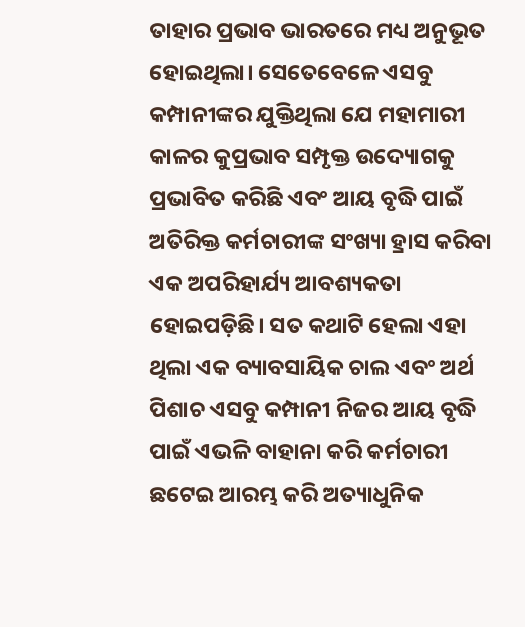ତାହାର ପ୍ରଭାବ ଭାରତରେ ମଧ୍ୟ ଅନୁଭୂତ ହୋଇଥିଲା। ସେତେବେଳେ ଏସବୁ କମ୍ପାନୀଙ୍କର ଯୁକ୍ତିଥିଲା ଯେ ମହାମାରୀ କାଳର କୁପ୍ରଭାବ ସମ୍ପୃକ୍ତ ଉଦ୍ୟୋଗକୁ ପ୍ରଭାବିତ କରିଛି ଏବଂ ଆୟ ବୃଦ୍ଧି ପାଇଁ ଅତିରିକ୍ତ କର୍ମଚାରୀଙ୍କ ସଂଖ୍ୟା ହ୍ରାସ କରିବା ଏକ ଅପରିହାର୍ଯ୍ୟ ଆବଶ୍ୟକତା ହୋଇପଡ଼ିଛି। ସତ କଥାଟି ହେଲା ଏହା ଥିଲା ଏକ ବ୍ୟାବସାୟିକ ଚାଲ ଏବଂ ଅର୍ଥ ପିଶାଚ ଏସବୁ କମ୍ପାନୀ ନିଜର ଆୟ ବୃଦ୍ଧି ପାଇଁ ଏଭଳି ବାହାନା କରି କର୍ମଚାରୀ ଛଟେଇ ଆରମ୍ଭ କରି ଅତ୍ୟାଧୁନିକ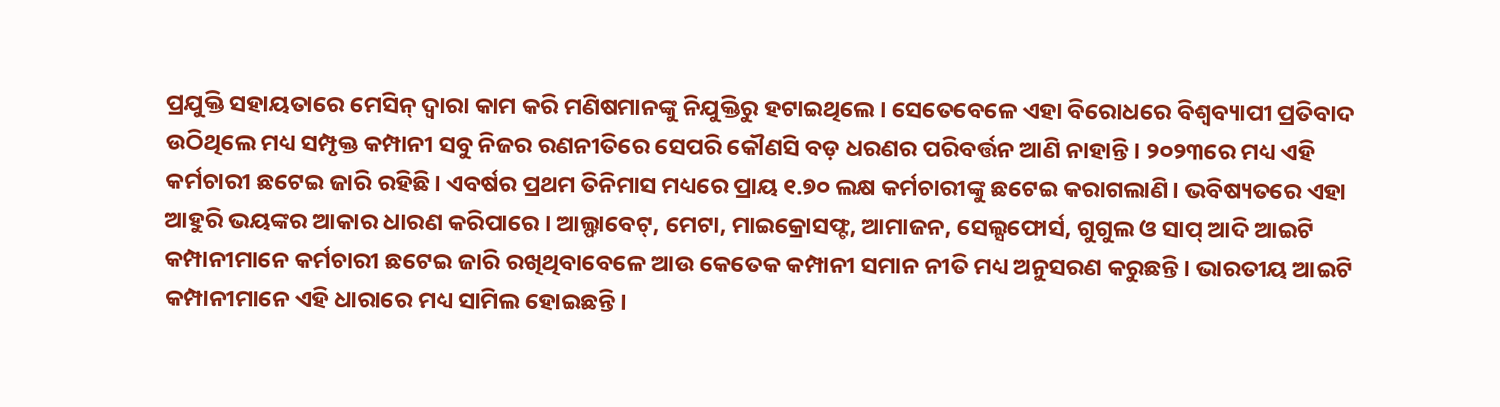ପ୍ରଯୁକ୍ତି ସହାୟତାରେ ମେସିନ୍ ଦ୍ୱାରା କାମ କରି ମଣିଷମାନଙ୍କୁ ନିଯୁକ୍ତିରୁ ହଟାଇଥିଲେ। ସେତେବେଳେ ଏହା ବିରୋଧରେ ବିଶ୍ୱବ୍ୟାପୀ ପ୍ରତିବାଦ ଉଠିଥିଲେ ମଧ୍ୟ ସମ୍ପୃକ୍ତ କମ୍ପାନୀ ସବୁ ନିଜର ରଣନୀତିରେ ସେପରି କୌଣସି ବଡ଼ ଧରଣର ପରିବର୍ତ୍ତନ ଆଣି ନାହାନ୍ତି। ୨୦୨୩ରେ ମଧ୍ୟ ଏହି କର୍ମଚାରୀ ଛଟେଇ ଜାରି ରହିଛି। ଏବର୍ଷର ପ୍ରଥମ ତିନିମାସ ମଧ୍ୟରେ ପ୍ରାୟ ୧.୭୦ ଲକ୍ଷ କର୍ମଚାରୀଙ୍କୁ ଛଟେଇ କରାଗଲାଣି। ଭବିଷ୍ୟତରେ ଏହା ଆହୁରି ଭୟଙ୍କର ଆକାର ଧାରଣ କରିପାରେ। ଆଲ୍ଫାବେଟ୍, ମେଟା, ମାଇକ୍ରୋସଫ୍ଟ, ଆମାଜନ, ସେଲ୍ସଫୋର୍ସ, ଗୁଗୁଲ ଓ ସାପ୍ ଆଦି ଆଇଟି କମ୍ପାନୀମାନେ କର୍ମଚାରୀ ଛଟେଇ ଜାରି ରଖିଥିବାବେଳେ ଆଉ କେତେକ କମ୍ପାନୀ ସମାନ ନୀତି ମଧ୍ୟ ଅନୁସରଣ କରୁଛନ୍ତି। ଭାରତୀୟ ଆଇଟି କମ୍ପାନୀମାନେ ଏହି ଧାରାରେ ମଧ୍ୟ ସାମିଲ ହୋଇଛନ୍ତି।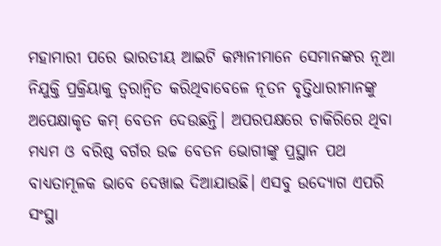ମହାମାରୀ ପରେ ଭାରତୀୟ ଆଇଟି କମ୍ପାନୀମାନେ ସେମାନଙ୍କର ନୂଆ ନିଯୁକ୍ତି ପ୍ରକ୍ରିୟାକୁ ତ୍ୱରାନ୍ୱିତ କରିଥିବାବେଳେ ନୂତନ ବୃତ୍ତିଧାରୀମାନଙ୍କୁ ଅପେକ୍ଷାକୃତ କମ୍ ବେତନ ଦେଉଛନ୍ତି। ଅପରପକ୍ଷରେ ଚାକିରିରେ ଥିବା ମଧ୍ୟମ ଓ ବରିଷ୍ଠ ବର୍ଗର ଉଚ୍ଚ ବେତନ ଭୋଗୀଙ୍କୁ ପ୍ରସ୍ଥାନ ପଥ ବାଧ୍ୟତାମୂଳକ ଭାବେ ଦେଖାଇ ଦିଆଯାଉଛି। ଏସବୁ ଉଦ୍ୟୋଗ ଏପରି ସଂସ୍ଥା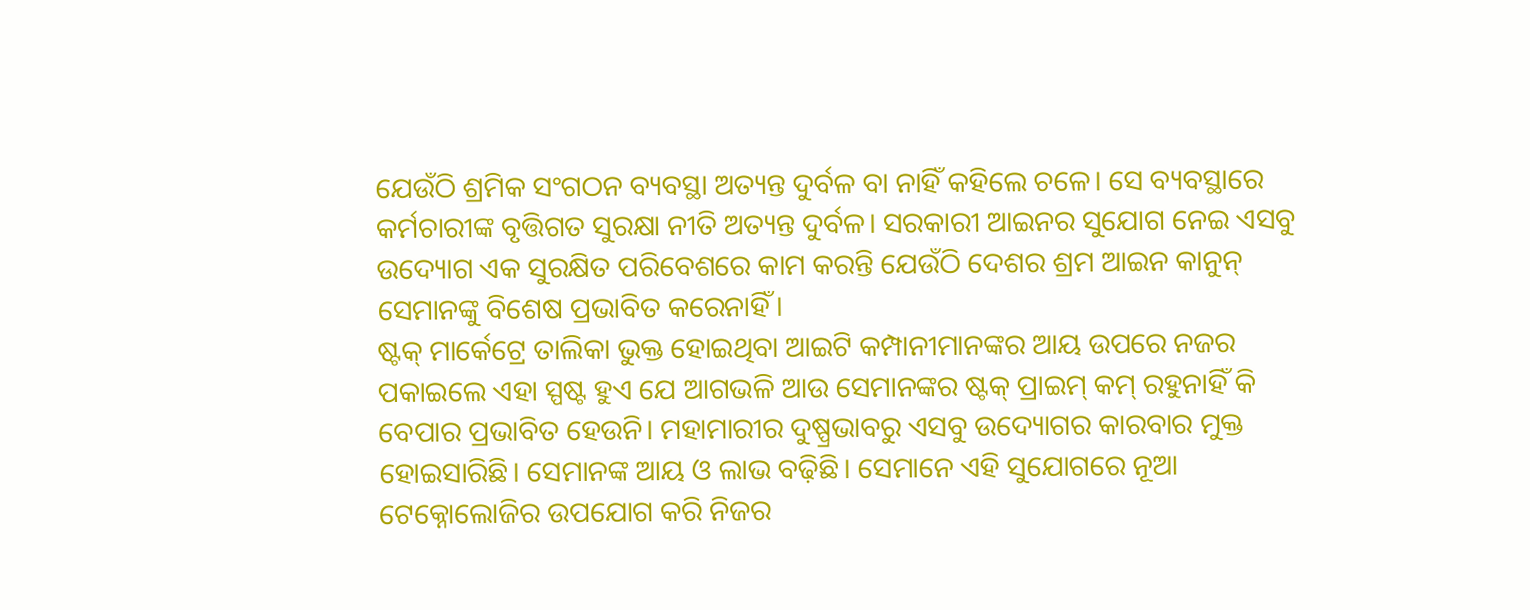ଯେଉଁଠି ଶ୍ରମିକ ସଂଗଠନ ବ୍ୟବସ୍ଥା ଅତ୍ୟନ୍ତ ଦୁର୍ବଳ ବା ନାହିଁ କହିଲେ ଚଳେ। ସେ ବ୍ୟବସ୍ଥାରେ କର୍ମଚାରୀଙ୍କ ବୃତ୍ତିଗତ ସୁରକ୍ଷା ନୀତି ଅତ୍ୟନ୍ତ ଦୁର୍ବଳ। ସରକାରୀ ଆଇନର ସୁଯୋଗ ନେଇ ଏସବୁ ଉଦ୍ୟୋଗ ଏକ ସୁରକ୍ଷିତ ପରିବେଶରେ କାମ କରନ୍ତି ଯେଉଁଠି ଦେଶର ଶ୍ରମ ଆଇନ କାନୁନ୍ ସେମାନଙ୍କୁ ବିଶେଷ ପ୍ରଭାବିତ କରେନାହିଁ।
ଷ୍ଟକ୍ ମାର୍କେଟ୍ରେ ତାଲିକା ଭୁକ୍ତ ହୋଇଥିବା ଆଇଟି କମ୍ପାନୀମାନଙ୍କର ଆୟ ଉପରେ ନଜର ପକାଇଲେ ଏହା ସ୍ପଷ୍ଟ ହୁଏ ଯେ ଆଗଭଳି ଆଉ ସେମାନଙ୍କର ଷ୍ଟକ୍ ପ୍ରାଇମ୍ କମ୍ ରହୁନାହିଁ କି ବେପାର ପ୍ରଭାବିତ ହେଉନି। ମହାମାରୀର ଦୁଷ୍ପ୍ରଭାବରୁ ଏସବୁ ଉଦ୍ୟୋଗର କାରବାର ମୁକ୍ତ ହୋଇସାରିଛି। ସେମାନଙ୍କ ଆୟ ଓ ଲାଭ ବଢ଼ିଛି। ସେମାନେ ଏହି ସୁଯୋଗରେ ନୂଆ ଟେକ୍ନୋଲୋଜିର ଉପଯୋଗ କରି ନିଜର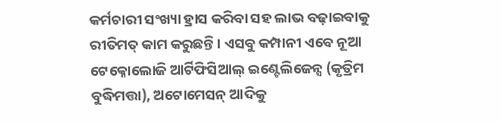କର୍ମଚାରୀ ସଂଖ୍ୟା ହ୍ରାସ କରିବା ସହ ଲାଭ ବଢ଼ାଇବାକୁ ରୀତିମତ୍ କାମ କରୁଛନ୍ତି। ଏସବୁ କମ୍ପାନୀ ଏବେ ନୂଆ ଟେକ୍ନୋଲୋଜି ଆର୍ଟିଫିସିଆଲ୍ ଇଣ୍ଟେଲିଜେନ୍ସ (କୃତ୍ରିମ ବୁଦ୍ଧିମତ୍ତା), ଅଟୋମେସନ୍ ଆଦିକୁ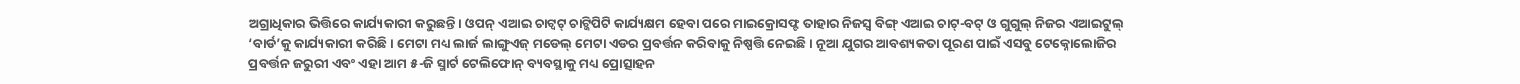ଅଗ୍ରାଧିକାର ଭିତ୍ତିରେ କାର୍ଯ୍ୟକାରୀ କରୁଛନ୍ତି। ଓପନ୍ ଏଆଇ ଚାଟ୍ବଟ୍ ଚାଟ୍ଜିପିଟି କାର୍ଯ୍ୟକ୍ଷମ ହେବା ପରେ ମାଇକ୍ରୋସଫ୍ଟ ତାହାର ନିଜସ୍ୱ ବିଙ୍ଗ୍ ଏଆଇ ଚାଟ୍-ବଟ୍ ଓ ଗୁଗୁଲ୍ ନିଜର ଏଆଇଟୁଲ୍ ‘ବାର୍ଡ’କୁ କାର୍ଯ୍ୟକାରୀ କରିଛି। ମେଟା ମଧ୍ୟ ଲାର୍ଜ ଲାଙ୍ଗୁଏଜ୍ ମଡେଲ୍ ମେଟା ଏଡର ପ୍ରବର୍ତ୍ତନ କରିବାକୁ ନିଷ୍ପତ୍ତି ନେଇଛି। ନୂଆ ଯୁଗର ଆବଶ୍ୟକତା ପୂରଣ ପାଇଁ ଏସବୁ ଟେକ୍ନୋଲୋଜିର ପ୍ରବର୍ତ୍ତନ ଜରୁରୀ ଏବଂ ଏହା ଆମ ୫-ଜି ସ୍ମାର୍ଟ ଟେଲିଫୋନ୍ ବ୍ୟବସ୍ଥାକୁ ମଧ୍ୟ ପ୍ରୋତ୍ସାହନ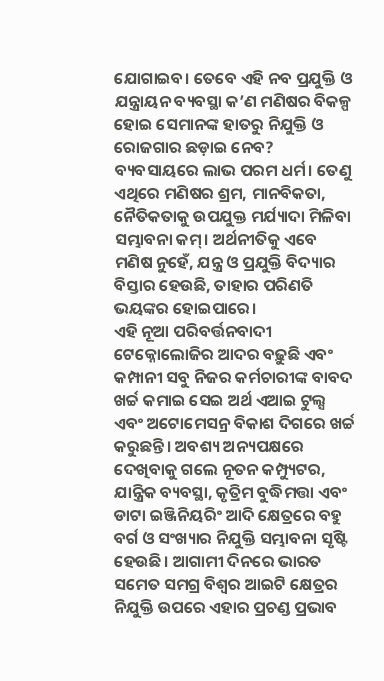ଯୋଗାଇବ। ତେବେ ଏହି ନବ ପ୍ରଯୁକ୍ତି ଓ ଯନ୍ତ୍ରାୟନ ବ୍ୟବସ୍ଥା କ’ଣ ମଣିଷର ବିକଳ୍ପ ହୋଇ ସେମାନଙ୍କ ହାତରୁ ନିଯୁକ୍ତି ଓ ରୋଜଗାର ଛଡ଼ାଇ ନେବ? ବ୍ୟବସାୟରେ ଲାଭ ପରମ ଧର୍ମ। ତେଣୁ ଏଥିରେ ମଣିଷର ଶ୍ରମ, ମାନବିକତା, ନୈତିକତାକୁ ଉପଯୁକ୍ତ ମର୍ଯ୍ୟାଦା ମିଳିବା ସମ୍ଭାବନା କମ୍। ଅର୍ଥନୀତିକୁ ଏବେ ମଣିଷ ନୁହେଁ, ଯନ୍ତ୍ର ଓ ପ୍ରଯୁକ୍ତି ବିଦ୍ୟାର ବିସ୍ତାର ହେଉଛି, ତାହାର ପରିଣତି ଭୟଙ୍କର ହୋଇପାରେ।
ଏହି ନୂଆ ପରିବର୍ତ୍ତନବାଦୀ ଟେକ୍ନୋଲୋଜିର ଆଦର ବଢ଼ୁଛି ଏବଂ କମ୍ପାନୀ ସବୁ ନିଜର କର୍ମଚାରୀଙ୍କ ବାବଦ ଖର୍ଚ୍ଚ କମାଇ ସେଇ ଅର୍ଥ ଏଆଇ ଟୁଲ୍ସ ଏବଂ ଅଟୋମେସନ୍ର ବିକାଶ ଦିଗରେ ଖର୍ଚ୍ଚ କରୁଛନ୍ତି। ଅବଶ୍ୟ ଅନ୍ୟପକ୍ଷରେ ଦେଖିବାକୁ ଗଲେ ନୂତନ କମ୍ପ୍ୟୁଟର, ଯାନ୍ତ୍ରିକ ବ୍ୟବସ୍ଥା, କୃତ୍ରିମ ବୁଦ୍ଧିମତ୍ତା ଏବଂ ଡାଟା ଇଞ୍ଜିନିୟରିଂ ଆଦି କ୍ଷେତ୍ରରେ ବହୁ ବର୍ଗ ଓ ସଂଖ୍ୟାର ନିଯୁକ୍ତି ସମ୍ଭାବନା ସୃଷ୍ଟି ହେଉଛି। ଆଗାମୀ ଦିନରେ ଭାରତ ସମେତ ସମଗ୍ର ବିଶ୍ୱର ଆଇଟି କ୍ଷେତ୍ରର ନିଯୁକ୍ତି ଉପରେ ଏହାର ପ୍ରଚଣ୍ଡ ପ୍ରଭାବ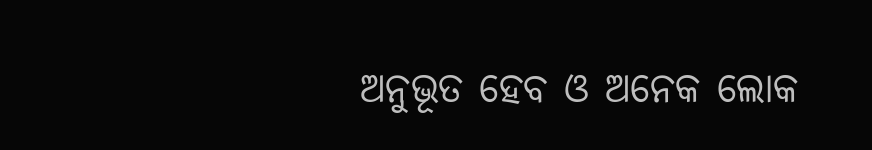ଅନୁଭୂତ ହେବ ଓ ଅନେକ ଲୋକ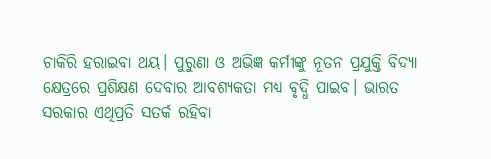ଚାକିରି ହରାଇବା ଥୟ। ପୁରୁଣା ଓ ଅଭିଜ୍ଞ କର୍ମୀଙ୍କୁ ନୂତନ ପ୍ରଯୁକ୍ତି ବିଦ୍ୟା କ୍ଷେତ୍ରରେ ପ୍ରଶିକ୍ଷଣ ଦେବାର ଆବଶ୍ୟକତା ମଧ୍ୟ ବୃଦ୍ଧି ପାଇବ। ଭାରତ ସରକାର ଏଥିପ୍ରତି ସତର୍କ ରହିବା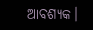ଆବଶ୍ୟକ।